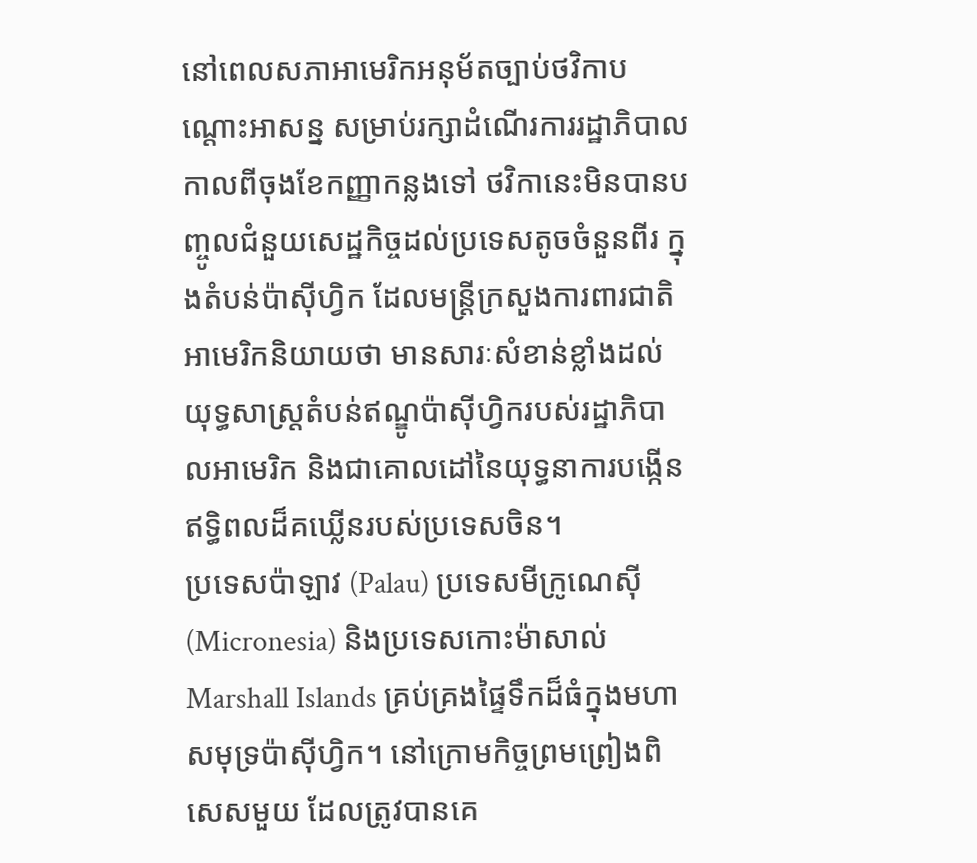នៅពេលសភាអាមេរិកអនុម័តច្បាប់ថវិកាបណ្តោះអាសន្ន សម្រាប់រក្សាដំណើរការរដ្ឋាភិបាលកាលពីចុងខែកញ្ញាកន្លងទៅ ថវិកានេះមិនបានបញ្ចូលជំនួយសេដ្ឋកិច្ចដល់ប្រទេសតូចចំនួនពីរ ក្នុងតំបន់ប៉ាស៊ីហ្វិក ដែលមន្ត្រីក្រសួងការពារជាតិអាមេរិកនិយាយថា មានសារៈសំខាន់ខ្លាំងដល់យុទ្ធសាស្ត្រតំបន់ឥណ្ឌូប៉ាស៊ីហ្វិករបស់រដ្ឋាភិបាលអាមេរិក និងជាគោលដៅនៃយុទ្ធនាការបង្កើនឥទ្ធិពលដ៏គឃ្លើនរបស់ប្រទេសចិន។
ប្រទេសប៉ាឡាវ (Palau) ប្រទេសមីក្រូណេស៊ី (Micronesia) និងប្រទេសកោះម៉ាសាល់ Marshall Islands គ្រប់គ្រងផ្ទៃទឹកដ៏ធំក្នុងមហាសមុទ្រប៉ាស៊ីហ្វិក។ នៅក្រោមកិច្ចព្រមព្រៀងពិសេសមួយ ដែលត្រូវបានគេ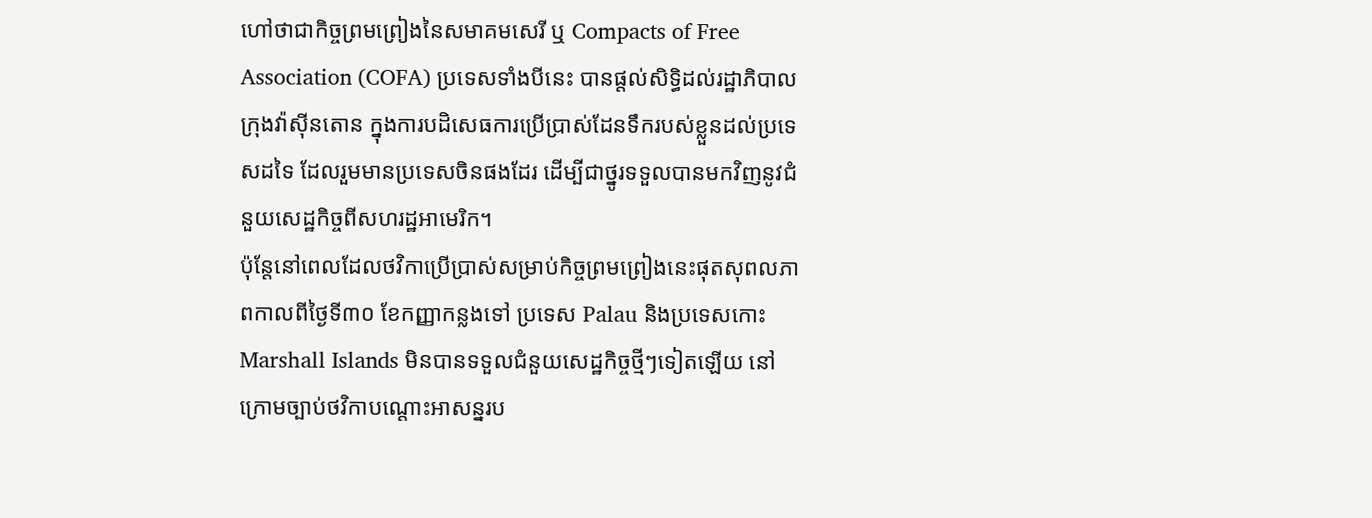ហៅថាជាកិច្ចព្រមព្រៀងនៃសមាគមសេរី ឬ Compacts of Free Association (COFA) ប្រទេសទាំងបីនេះ បានផ្តល់សិទ្ធិដល់រដ្ឋាភិបាលក្រុងវ៉ាស៊ីនតោន ក្នុងការបដិសេធការប្រើប្រាស់ដែនទឹករបស់ខ្លួនដល់ប្រទេសដទៃ ដែលរួមមានប្រទេសចិនផងដែរ ដើម្បីជាថ្នូរទទួលបានមកវិញនូវជំនួយសេដ្ឋកិច្ចពីសហរដ្ឋអាមេរិក។
ប៉ុន្តែនៅពេលដែលថវិកាប្រើប្រាស់សម្រាប់កិច្ចព្រមព្រៀងនេះផុតសុពលភាពកាលពីថ្ងៃទី៣០ ខែកញ្ញាកន្លងទៅ ប្រទេស Palau និងប្រទេសកោះ Marshall Islands មិនបានទទួលជំនួយសេដ្ឋកិច្ចថ្មីៗទៀតឡើយ នៅក្រោមច្បាប់ថវិកាបណ្តោះអាសន្នរប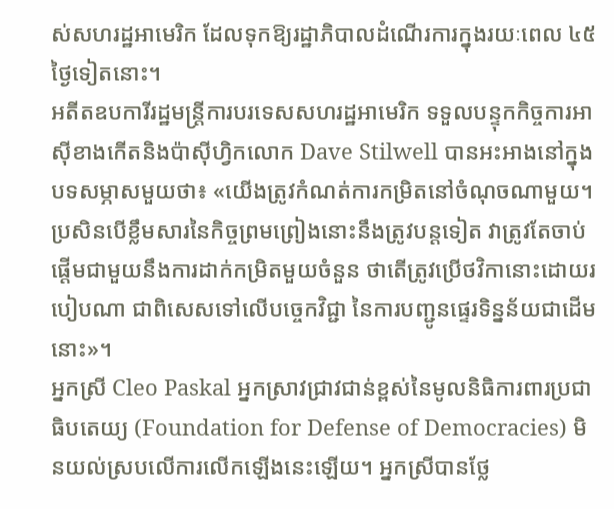ស់សហរដ្ឋអាមេរិក ដែលទុកឱ្យរដ្ឋាភិបាលដំណើរការក្នុងរយៈពេល ៤៥ថ្ងៃទៀតនោះ។
អតីតឧបការីរដ្ឋមន្ត្រីការបរទេសសហរដ្ឋអាមេរិក ទទួលបន្ទុកកិច្ចការអាស៊ីខាងកើតនិងប៉ាស៊ីហ្វិកលោក Dave Stilwell បានអះអាងនៅក្នុងបទសម្ភាសមួយថា៖ «យើងត្រូវកំណត់ការកម្រិតនៅចំណុចណាមួយ។ ប្រសិនបើខ្លឹមសារនៃកិច្ចព្រមព្រៀងនោះនឹងត្រូវបន្តទៀត វាត្រូវតែចាប់ផ្តើមជាមួយនឹងការដាក់កម្រិតមួយចំនួន ថាតើត្រូវប្រើថវិកានោះដោយរបៀបណា ជាពិសេសទៅលើបច្ចេកវិជ្ជា នៃការបញ្ជូនផ្ទេរទិន្នន័យជាដើមនោះ»។
អ្នកស្រី Cleo Paskal អ្នកស្រាវជ្រាវជាន់ខ្ពស់នៃមូលនិធិការពារប្រជាធិបតេយ្យ (Foundation for Defense of Democracies) មិនយល់ស្របលើការលើកឡើងនេះឡើយ។ អ្នកស្រីបានថ្លែ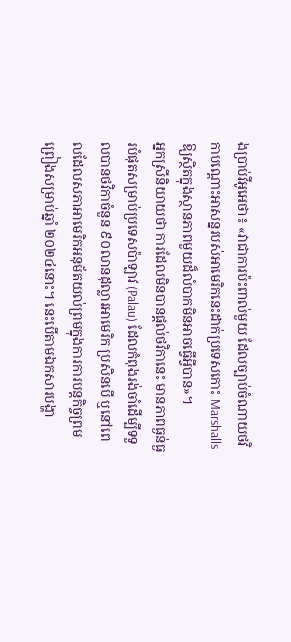ងបា្រប់វីអូអេថា៖ «វាជាការប៉ះពាល់មួយ ដែលច្បាប់ចំណាយថវិកាបណ្តោះអាសន្នរបស់អាមេរិកនេះដាក់ប្រទេសកោះ Marshalls ឱ្យស្ថិតក្នុងស្ថានភាពមួយដ៏លំបាកមិនអាចធ្វើអ្វីបាន»។
អ្នកស្រីនិយាយថា ការដែលមិនបានផ្តល់ថវិកានេះ មានភាពធ្ងន់ធ្ងរបំផុតសម្រាប់ប្រទេសប៉ាឡាវ (Palau) ដែលកំពុងរង់ចាំដើម្បីទទួលបានថវិកាចំនួន ៩០លានដុល្លារអាមេរិក ប្រសិនបើ ឬនៅពេលដែលសភាអាមេរិកអនុម័តយល់ព្រមក្នុងការការបន្តកិច្ចព្រមព្រៀងសម្រាប់ឆ្នាំ ២០២៤នោះ។ នេះបើតាមឯកសារបង្ហា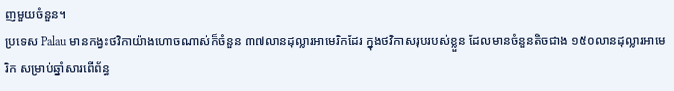ញមួយចំនួន។
ប្រទេស Palau មានកង្វះថវិកាយ៉ាងហោចណាស់ក៏ចំនួន ៣៧លានដុល្លារអាមេរិកដែរ ក្នុងថវិកាសរុបរបស់ខ្លួន ដែលមានចំនួនតិចជាង ១៥០លានដុល្លារអាមេរិក សម្រាប់ឆ្នាំសារពើព័ន្ធ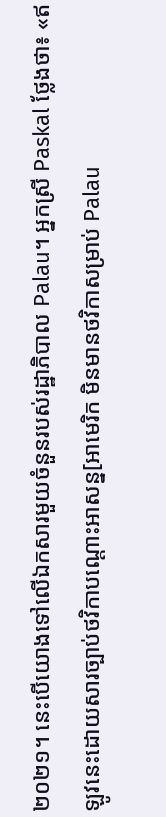២០២១។ នេះបើយោងទៅលើឯកសារមួយចំនួនរបស់រដ្ឋាភិបាល Palau។ អ្នកស្រី Paskal ថ្លែងថា៖ «ឥឡូវនេះដោយសារច្បាប់ថវិកាបណ្តោះអាសន្ន[អាមេរិក មិនមានថវិកាសម្រាប់ Palau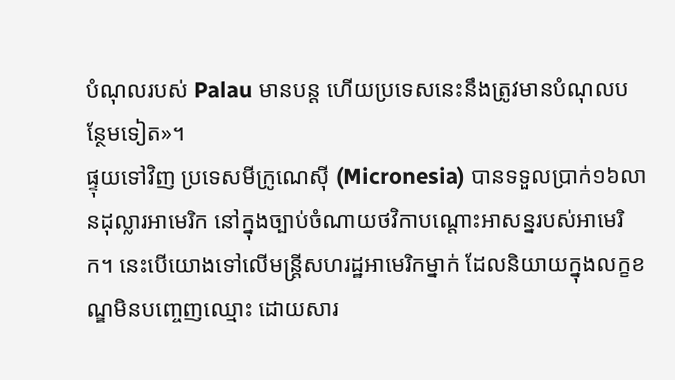បំណុលរបស់ Palau មានបន្ត ហើយប្រទេសនេះនឹងត្រូវមានបំណុលបន្ថែមទៀត»។
ផ្ទុយទៅវិញ ប្រទេសមីក្រូណេស៊ី (Micronesia) បានទទួលបា្រក់១៦លានដុល្លារអាមេរិក នៅក្នុងច្បាប់ចំណាយថវិកាបណ្តោះអាសន្នរបស់អាមេរិក។ នេះបើយោងទៅលើមន្ត្រីសហរដ្ឋអាមេរិកម្នាក់ ដែលនិយាយក្នុងលក្ខខណ្ឌមិនបញ្ចេញឈ្មោះ ដោយសារ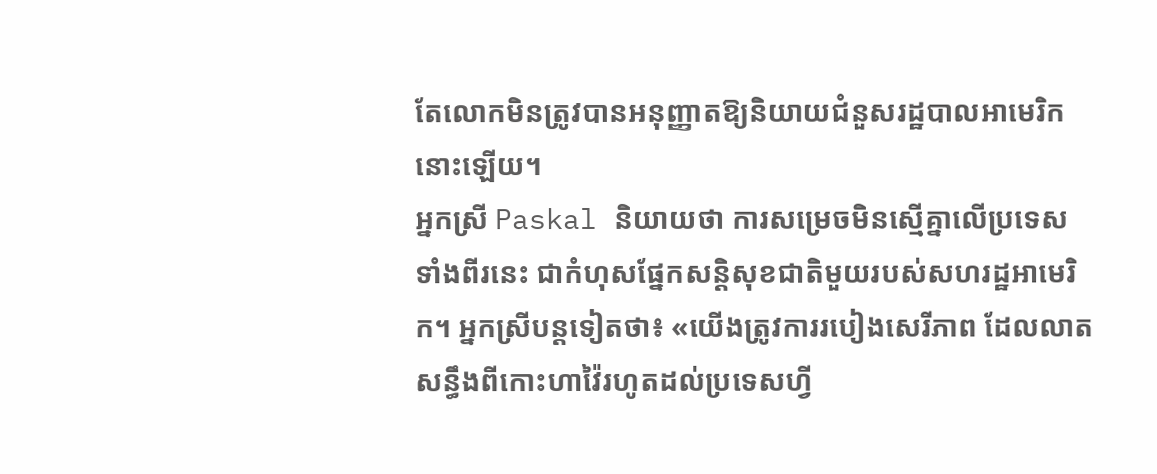តែលោកមិនត្រូវបានអនុញ្ញាតឱ្យនិយាយជំនួសរដ្ឋបាលអាមេរិកនោះឡើយ។
អ្នកស្រី Paskal និយាយថា ការសម្រេចមិនស្មើគ្នាលើប្រទេសទាំងពីរនេះ ជាកំហុសផ្នែកសន្តិសុខជាតិមួយរបស់សហរដ្ឋអាមេរិក។ អ្នកស្រីបន្តទៀតថា៖ «យើងត្រូវការរបៀងសេរីភាព ដែលលាតសន្ធឹងពីកោះហាវ៉ៃរហូតដល់ប្រទេសហ្វី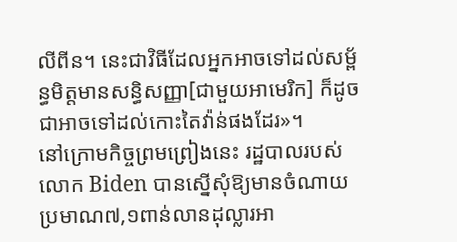លីពីន។ នេះជាវិធីដែលអ្នកអាចទៅដល់សម្ព័ន្ធមិត្តមានសន្ធិសញ្ញា[ជាមួយអាមេរិក] ក៏ដូចជាអាចទៅដល់កោះតៃវ៉ាន់ផងដែរ»។
នៅក្រោមកិច្ចព្រមព្រៀងនេះ រដ្ឋបាលរបស់លោក Biden បានស្នើសុំឱ្យមានចំណាយប្រមាណ៧,១ពាន់លានដុល្លារអា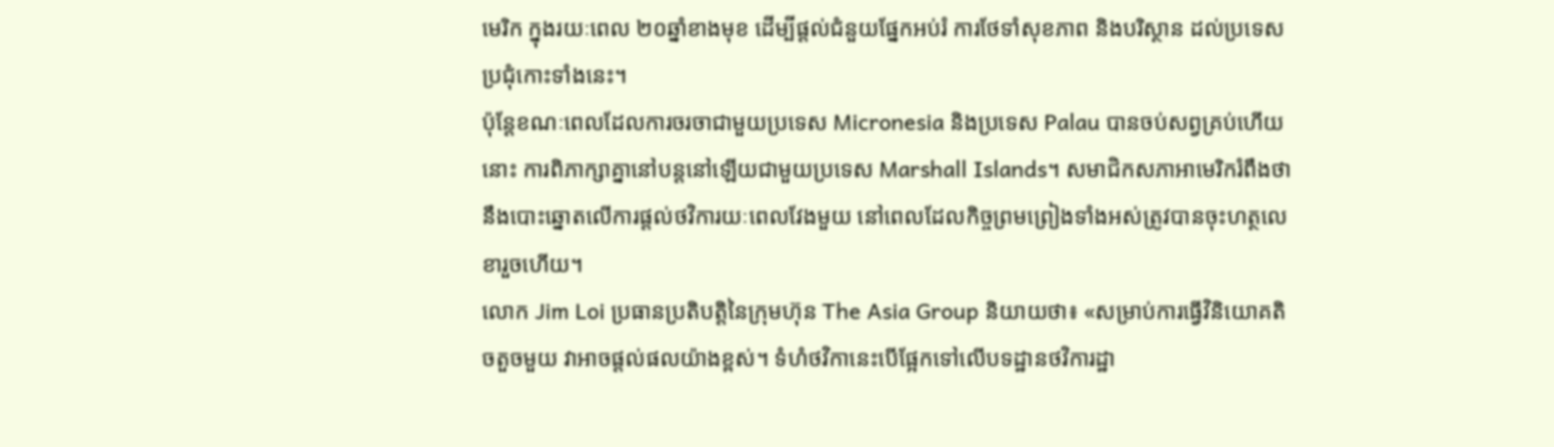មេរិក ក្នុងរយៈពេល ២០ឆ្នាំខាងមុខ ដើម្បីផ្តល់ជំនួយផ្នែកអប់រំ ការថែទាំសុខភាព និងបរិស្ថាន ដល់ប្រទេសប្រជុំកោះទាំងនេះ។
ប៉ុន្តែខណៈពេលដែលការចរចាជាមួយប្រទេស Micronesia និងប្រទេស Palau បានចប់សព្វគ្រប់ហើយនោះ ការពិភាក្សាគ្នានៅបន្តនៅឡើយជាមួយប្រទេស Marshall Islands។ សមាជិកសភាអាមេរិករំពឹងថា នឹងបោះឆ្នោតលើការផ្តល់ថវិការយៈពេលវែងមួយ នៅពេលដែលកិច្ចព្រមព្រៀងទាំងអស់ត្រូវបានចុះហត្ថលេខារួចហើយ។
លោក Jim Loi ប្រធានប្រតិបត្តិនៃក្រុមហ៊ុន The Asia Group និយាយថា៖ «សម្រាប់ការធ្វើវិនិយោគតិចតួចមួយ វាអាចផ្តល់ផលយ៉ាងខ្ពស់។ ទំហំថវិកានេះបើផ្អែកទៅលើបទដ្ឋានថវិការដ្ឋា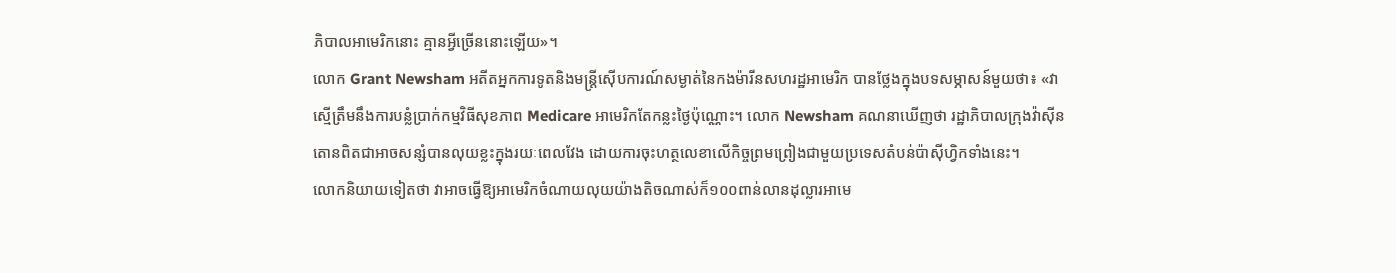ភិបាលអាមេរិកនោះ គ្មានអ្វីច្រើននោះឡើយ»។
លោក Grant Newsham អតីតអ្នកការទូតនិងមន្ត្រីស៊ើបការណ៍សម្ងាត់នៃកងម៉ារីនសហរដ្ឋអាមេរិក បានថ្លែងក្នុងបទសម្ភាសន៍មួយថា៖ «វាស្មើត្រឹមនឹងការបន្លំប្រាក់កម្មវិធីសុខភាព Medicare អាមេរិកតែកន្លះថ្ងៃប៉ុណ្ណោះ។ លោក Newsham គណនាឃើញថា រដ្ឋាភិបាលក្រុងវ៉ាស៊ីនតោនពិតជាអាចសន្សំបានលុយខ្លះក្នុងរយៈពេលវែង ដោយការចុះហត្ថលេខាលើកិច្ចព្រមព្រៀងជាមួយប្រទេសតំបន់ប៉ាស៊ីហ្វិកទាំងនេះ។
លោកនិយាយទៀតថា វាអាចធ្វើឱ្យអាមេរិកចំណាយលុយយ៉ាងតិចណាស់ក៏១០០ពាន់លានដុល្លារអាមេ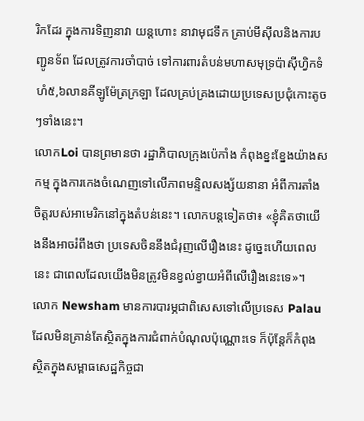រិកដែរ ក្នុងការទិញនាវា យន្តហោះ នាវាមុជទឹក គ្រាប់មីស៊ីលនិងការបញ្ជូនទ័ព ដែលត្រូវការចាំបាច់ ទៅការពារតំបន់មហាសមុទ្រប៉ាស៊ីហ្វិកទំហំ៥,៦លានគីឡូម៉ែត្រក្រឡា ដែលគ្រប់គ្រងដោយប្រទេសប្រជុំកោះតូចៗទាំងនេះ។
លោកLoi បានព្រមានថា រដ្ឋាភិបាលក្រុងប៉េកាំង កំពុងខ្នះខ្នែងយ៉ាងសកម្ម ក្នុងការកេងចំណេញទៅលើភាពមន្ទិលសង្ស័យនានា អំពីការតាំងចិត្តរបស់អាមេរិកនៅក្នុងតំបន់នេះ។ លោកបន្តទៀតថា៖ «ខ្ញុំគិតថាយើងនឹងអាចរំពឹងថា ប្រទេសចិននឹងជំរុញលើរឿងនេះ ដូច្នេះហើយពេលនេះ ជាពេលដែលយើងមិនត្រូវមិនខ្វល់ខ្វាយអំពីលើរឿងនេះទេ»។
លោក Newsham មានការបារម្ភជាពិសេសទៅលើប្រទេស Palau ដែលមិនគ្រាន់តែស្ថិតក្នុងការជំពាក់បំណុលប៉ុណ្ណោះទេ ក៏ប៉ុន្តែក៏កំពុងស្ថិតក្នុងសម្ពាធសេដ្ឋកិច្ចជា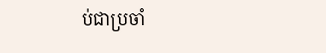ប់ជាប្រចាំ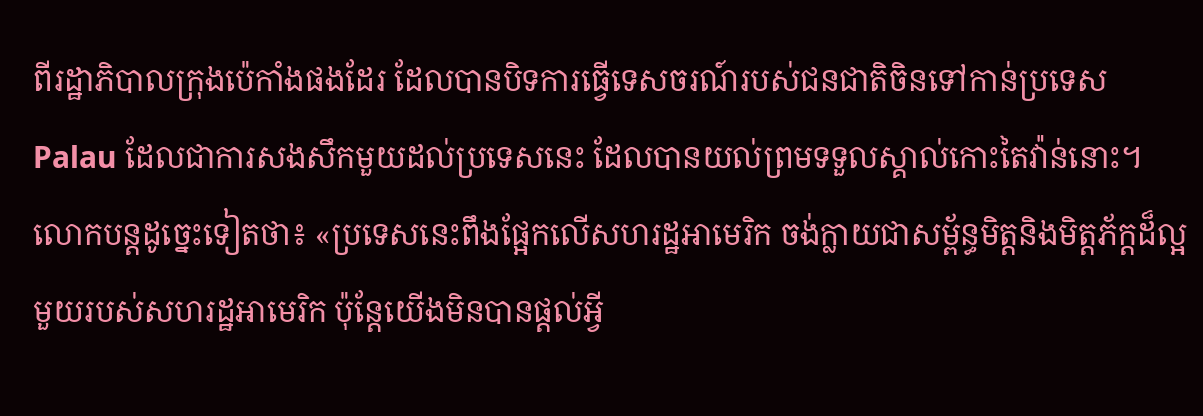ពីរដ្ឋាភិបាលក្រុងប៉េកាំងផងដែរ ដែលបានបិទការធ្វើទេសចរណ៍របស់ជនជាតិចិនទៅកាន់ប្រទេស Palau ដែលជាការសងសឹកមួយដល់ប្រទេសនេះ ដែលបានយល់ព្រមទទួលស្គាល់កោះតៃវ៉ាន់នោះ។
លោកបន្តដូច្នេះទៀតថា៖ «ប្រទេសនេះពឹងផ្អែកលើសហរដ្ឋអាមេរិក ចង់ក្លាយជាសម្ព័ន្ធមិត្តនិងមិត្តភ័ក្តដ៏ល្អមួយរបស់សហរដ្ឋអាមេរិក ប៉ុន្តែយើងមិនបានផ្តល់អ្វី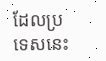ដែលប្រទេសនេះ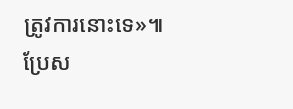ត្រូវការនោះទេ»៕
ប្រែស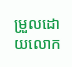ម្រួលដោយលោក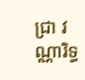ជ្រា វណ្ណារិទ្ធ